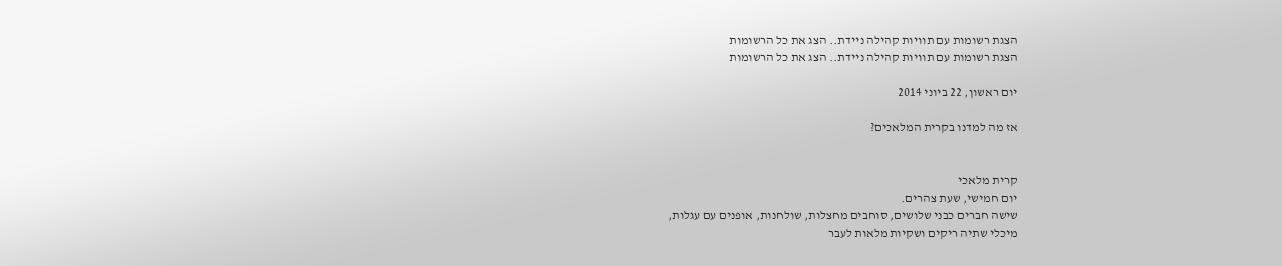הצגת רשומות עם תוויות קהילה ניידת.. הצג את כל הרשומות
הצגת רשומות עם תוויות קהילה ניידת.. הצג את כל הרשומות

יום ראשון, 22 ביוני 2014

אז מה למדנו בקרית המלאכים?


קרית מלאכי
יום חמישי, שעת צהרים.
שישה חברים כבני שלושים, סוחבים מחצלות, שולחנות, אופנים עם עגלות,
מיכלי שתיה ריקים ושקיות מלאות לעבר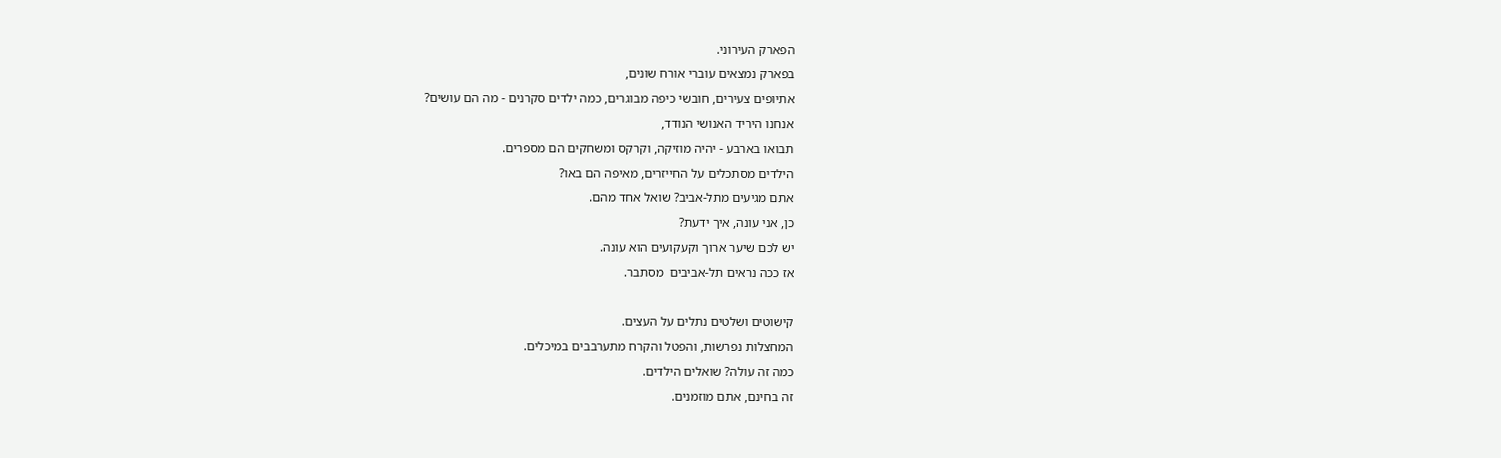הפארק העירוני.
בפארק נמצאים עוברי אורח שונים,
אתיופים צעירים, חובשי כיפה מבוגרים, כמה ילדים סקרנים - מה הם עושים?
אנחנו היריד האנושי הנודד,
תבואו בארבע - יהיה מוזיקה, וקרקס ומשחקים הם מספרים.
הילדים מסתכלים על החייזרים, מאיפה הם באו?
אתם מגיעים מתל-אביב? שואל אחד מהם.
כן, אני עונה, איך ידעת?
יש לכם שיער ארוך וקעקועים הוא עונה.
אז ככה נראים תל-אביבים  מסתבר.

קישוטים ושלטים נתלים על העצים.
המחצלות נפרשות, והפטל והקרח מתערבבים במיכלים.
כמה זה עולה? שואלים הילדים.
זה בחינם, אתם מוזמנים.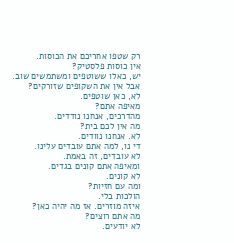רק שטפו אחריכם את הכוסות.
אין כוסות פלסטיק?
יש, כאלו ששוטפים ומשתמשים שוב.
אבל אין את השקופים שזורקים?
לא, כאן שוטפים.
מאיפה אתם?
מהדרכים, אנחנו נודדים.
מה אין לכם בית?
לא. אנחנו נוודים.
די נו, למה אתם עובדים עלינו.
לא עובדים, זה באמת.
ומאיפה אתם קונים בגדים.
לא קונים.
ומה עם חזיות?
הולכות בלי.
איזה מוזרים. אז מה יהיה כאן?
מה אתם רוצים?
לא יודעים.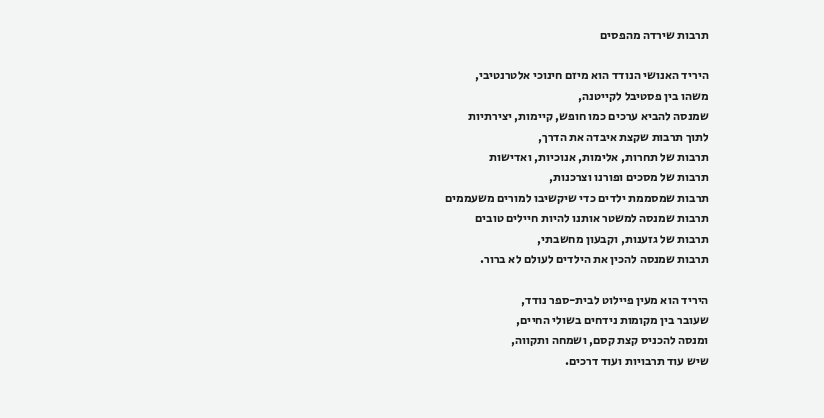תרבות שירדה מהפסים

היריד האנושי הנודד הוא מיזם חינוכי אלטרנטיבי,
משהו בין פסטיבל לקייטנה,
שמנסה להביא ערכים כמו חופש, קיימות, יצירתיות
לתוך תרבות שקצת איבדה את הדרך,
תרבות של תחרות, אלימות, אנוכיות, ואדישות
תרבות של מסכים ופורנו וצרכנות,
תרבות שמסממת ילדים כדי שיקשיבו למורים משעממים
תרבות שמנסה למשטר אותנו להיות חיילים טובים
תרבות של גזענות, וקבעון מחשבתי,
תרבות שמנסה להכין את הילדים לעולם לא ברור.

היריד הוא מעין פיילוט לבית-ספר נודד,
שעובר בין מקומות נידחים בשולי החיים,
ומנסה להכניס קצת קסם, ושמחה ותקווה,
שיש עוד תרבויות ועוד דרכים.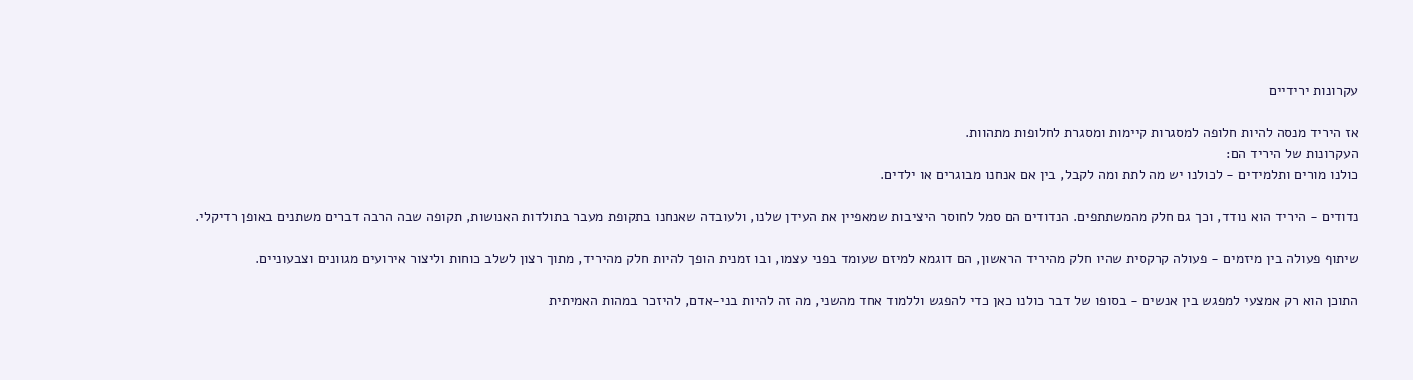עקרונות ירידיים

אז היריד מנסה להיות חלופה למסגרות קיימות ומסגרת לחלופות מתהוות.
העקרונות של היריד הם:
כולנו מורים ותלמידים - לכולנו יש מה לתת ומה לקבל, בין אם אנחנו מבוגרים או ילדים.

נדודים - היריד הוא נודד, וכך גם חלק מהמשתתפים. הנדודים הם סמל לחוסר היציבות שמאפיין את העידן שלנו, ולעובדה שאנחנו בתקופת מעבר בתולדות האנושות, תקופה שבה הרבה דברים משתנים באופן רדיקלי.

שיתוף פעולה בין מיזמים - פעולה קרקסית שהיו חלק מהיריד הראשון, הם דוגמא למיזם שעומד בפני עצמו, ובו זמנית הופך להיות חלק מהיריד, מתוך רצון לשלב כוחות וליצור אירועים מגוונים וצבעוניים.

התוכן הוא רק אמצעי למפגש בין אנשים - בסופו של דבר כולנו כאן כדי להפגש וללמוד אחד מהשני, מה זה להיות בני-אדם, להיזכר במהות האמיתית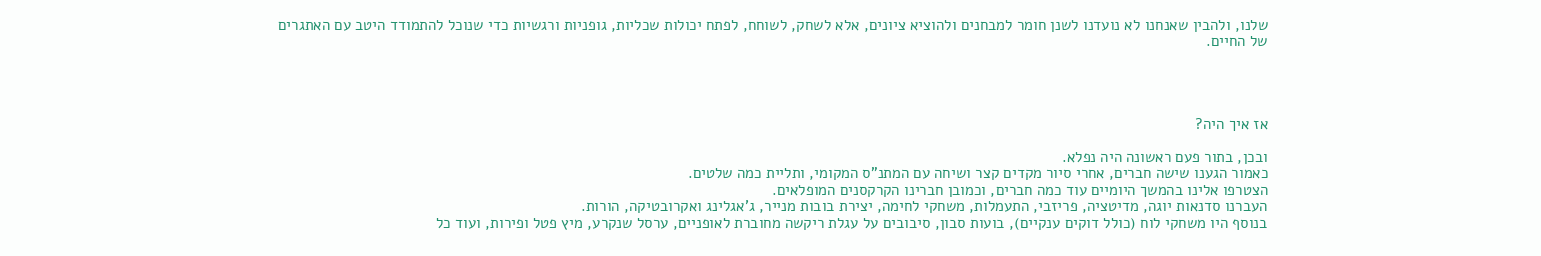שלנו, ולהבין שאנחנו לא נועדנו לשנן חומר למבחנים ולהוציא ציונים, אלא לשחק, לשוחח, לפתח יכולות שכליות, גופניות ורגשיות כדי שנוכל להתמודד היטב עם האתגרים של החיים.




אז איך היה?

ובכן, בתור פעם ראשונה היה נפלא.
כאמור הגענו שישה חברים, אחרי סיור מקדים קצר ושיחה עם המתנ"ס המקומי, ותליית כמה שלטים.
הצטרפו אלינו בהמשך היומיים עוד כמה חברים, וכמובן חברינו הקרקסנים המופלאים.
העברנו סדנאות יוגה, מדיטציה, פריזבי, התעמלות, משחקי לחימה, יצירת בובות מנייר, ג'אגלינג ואקרובטיקה, הורות.
בנוסף היו משחקי לוח (כולל דוקים ענקיים), בועות סבון, סיבובים על עגלת ריקשה מחוברת לאופניים, ערסל שנקרע, מיץ פטל ופירות, ועוד כל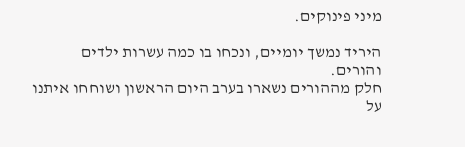מיני פינוקים.

היריד נמשך יומיים, ונכחו בו כמה עשרות ילדים והורים.
חלק מההורים נשארו בערב היום הראשון ושוחחו איתנו על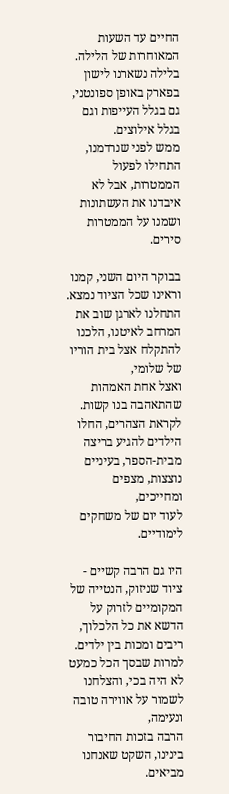החיים עד השעות המאוחרות של הלילה.
בלילה נשארנו לישון בפארק באופן ספונטני, גם בגלל העייפות וגם בגלל אילוצים.
ממש לפני שנרדמנו, התחילו לפעול הממטרות, אבל לא איבדנו את העשתונות ושמנו על הממטרות סירים.

בבוקר היום השני, קמנו וראינו שכל הציוד נמצא.
התחלנו לארגן שוב את המרחב לאיטנו, הלכנו להתקלח אצל בית הוריו של שלומי,
ואצל אחת האמהות שהתאהבה בנו קשות.
לקראת הצהרים, החלו הילדים להגיע בריצה מבית-הספר, בעיניים נוצצות, מצפים ומחייכים,
לעוד יום של משחקים לימודיים.

היו גם הרבה קשיים -
ציוד שניזוק, הנטייה של המקומיים לזרוק על הדשא את כל הלכלוך, ריבים ומכות בין ילדים.
למרות שבסך הכל כמעט לא היה בכי, והצלחנו לשמור על אווירה טובה ונעימה,
הרבה בזכות החיבור בינינו, השקט שאנחנו מביאים.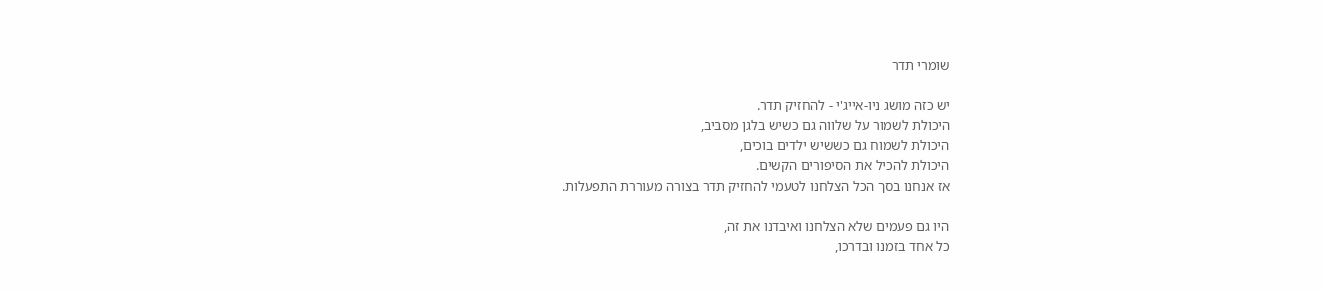שומרי תדר

יש כזה מושג ניו-אייג'י - להחזיק תדר.
היכולת לשמור על שלווה גם כשיש בלגן מסביב,
היכולת לשמוח גם כששיש ילדים בוכים,
היכולת להכיל את הסיפורים הקשים.
אז אנחנו בסך הכל הצלחנו לטעמי להחזיק תדר בצורה מעוררת התפעלות.

היו גם פעמים שלא הצלחנו ואיבדנו את זה,
כל אחד בזמנו ובדרכו,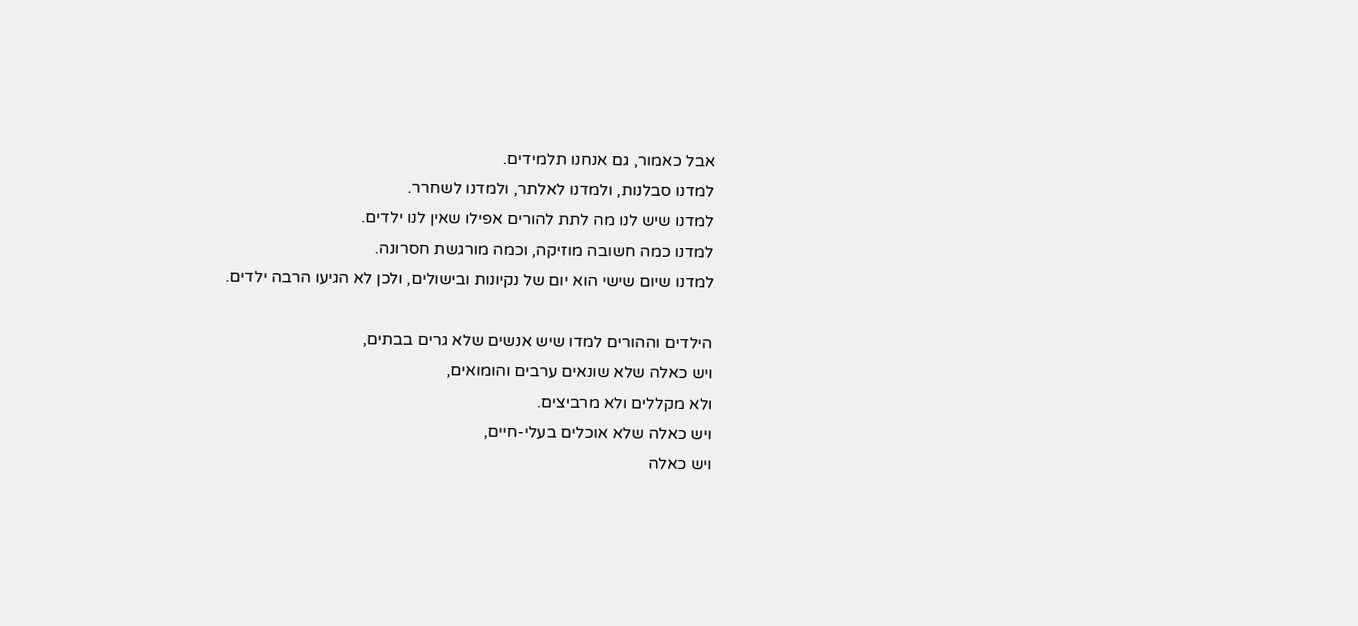אבל כאמור, גם אנחנו תלמידים.
למדנו סבלנות, ולמדנו לאלתר, ולמדנו לשחרר.
למדנו שיש לנו מה לתת להורים אפילו שאין לנו ילדים.
למדנו כמה חשובה מוזיקה, וכמה מורגשת חסרונה.
למדנו שיום שישי הוא יום של נקיונות ובישולים, ולכן לא הגיעו הרבה ילדים.

הילדים וההורים למדו שיש אנשים שלא גרים בבתים,
ויש כאלה שלא שונאים ערבים והומואים,
ולא מקללים ולא מרביצים.
ויש כאלה שלא אוכלים בעלי-חיים,
ויש כאלה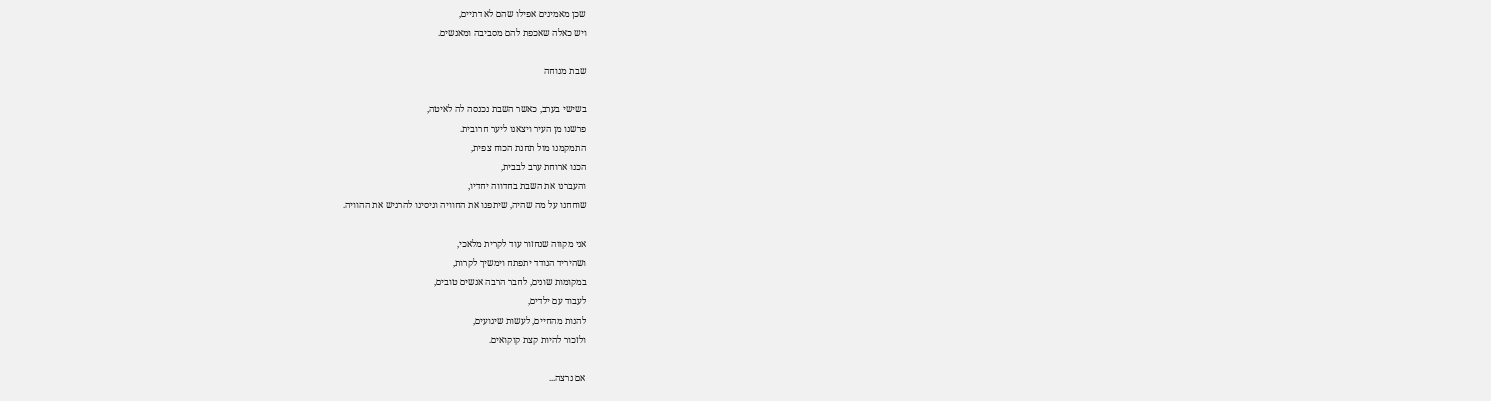שכן מאמינים אפילו שהם לא דתיים,
ויש כאלה שאכפת להם מסביבה ומאנשים.

שבת מנוחה

בשישי בערב, כאשר השבת נכנסה לה לאיטה,
פרשנו מן העיר ויצאנו ליער חרובית.
התמקמנו מול תחנת הכוח צפית,
הכנו ארוחת ערב לבבית,
והעברנו את השבת בחדווה יחדיו,
שוחחנו על מה שהיה, שיתפנו את החוויה וניסינו להרגיש את ההוויה.

אני מקווה שנחזור עוד לקרית מלאכי,
ושהיריד הנודד יתפתח וימשיך לקרות,
במקומות שונים, לחבר הרבה אנשים טובים,
לעבוד עם ילדים,
להנות מהחיים, לעשות שיגועים,
ולזכור להיות קצת קוקואים.

אם נרצה...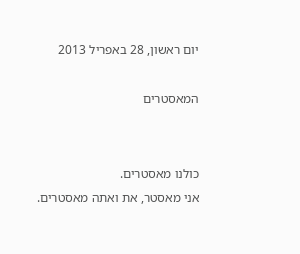יום ראשון, 28 באפריל 2013

המאסטרים


כולנו מאסטרים.
אני מאסטר, את ואתה מאסטרים.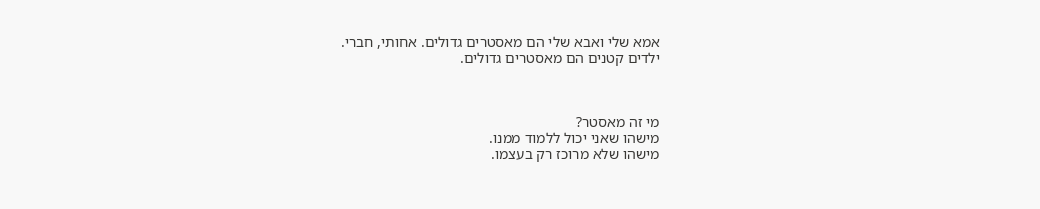אמא שלי ואבא שלי הם מאסטרים גדולים. אחותי, חברי.
ילדים קטנים הם מאסטרים גדולים.



מי זה מאסטר?
מישהו שאני יכול ללמוד ממנו.
מישהו שלא מרוכז רק בעצמו.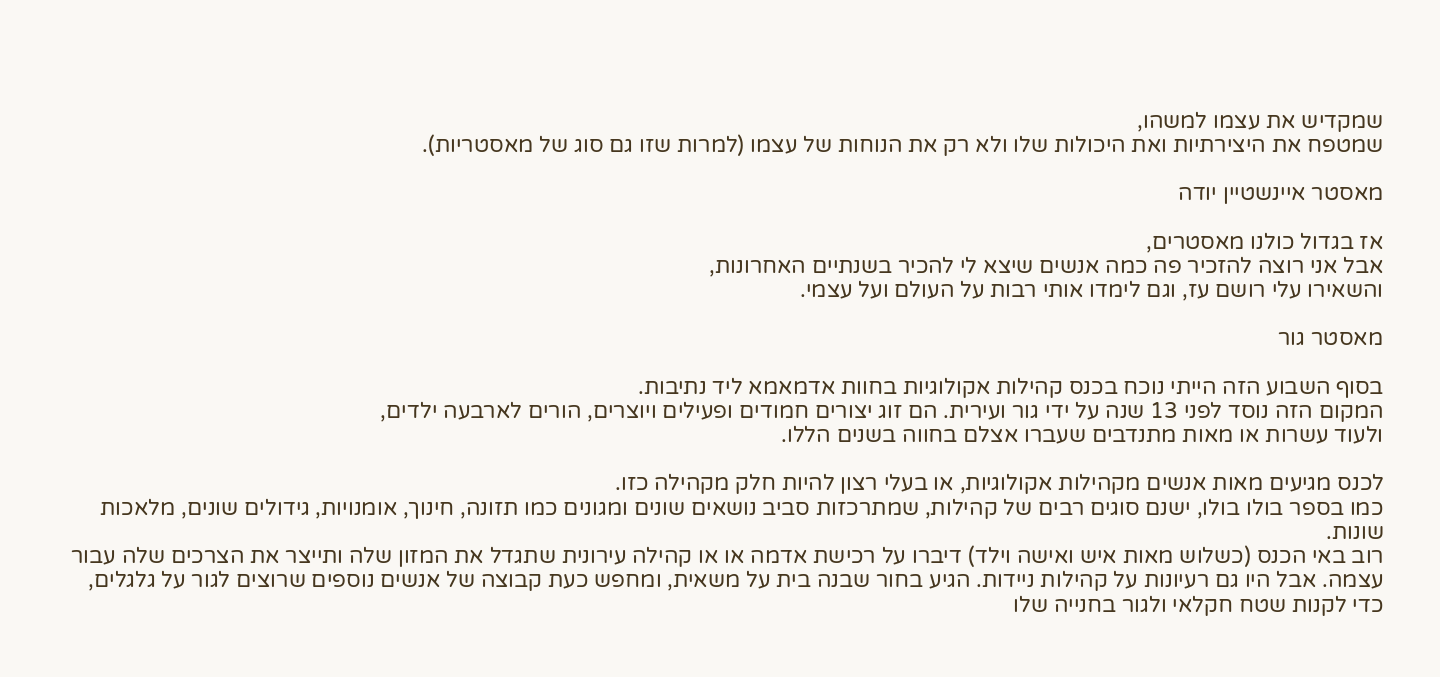שמקדיש את עצמו למשהו,
שמטפח את היצירתיות ואת היכולות שלו ולא רק את הנוחות של עצמו (למרות שזו גם סוג של מאסטריות).

מאסטר איינשטיין יודה

אז בגדול כולנו מאסטרים,
אבל אני רוצה להזכיר פה כמה אנשים שיצא לי להכיר בשנתיים האחרונות,
והשאירו עלי רושם עז, וגם לימדו אותי רבות על העולם ועל עצמי.

מאסטר גור

בסוף השבוע הזה הייתי נוכח בכנס קהילות אקולוגיות בחוות אדמאמא ליד נתיבות.
המקום הזה נוסד לפני 13 שנה על ידי גור ועירית. הם זוג יצורים חמודים ופעילים ויוצרים, הורים לארבעה ילדים,
ולעוד עשרות או מאות מתנדבים שעברו אצלם בחווה בשנים הללו.

לכנס מגיעים מאות אנשים מקהילות אקולוגיות, או בעלי רצון להיות חלק מקהילה כזו.
כמו בספר בולו בולו, ישנם סוגים רבים של קהילות, שמתרכזות סביב נושאים שונים ומגונים כמו תזונה, חינוך, אומנויות, גידולים שונים, מלאכות שונות.
רוב באי הכנס (כשלוש מאות איש ואישה וילד) דיברו על רכישת אדמה או או קהילה עירונית שתגדל את המזון שלה ותייצר את הצרכים שלה עבור עצמה. אבל היו גם רעיונות על קהילות ניידות. הגיע בחור שבנה בית על משאית, ומחפש כעת קבוצה של אנשים נוספים שרוצים לגור על גלגלים, כדי לקנות שטח חקלאי ולגור בחנייה שלו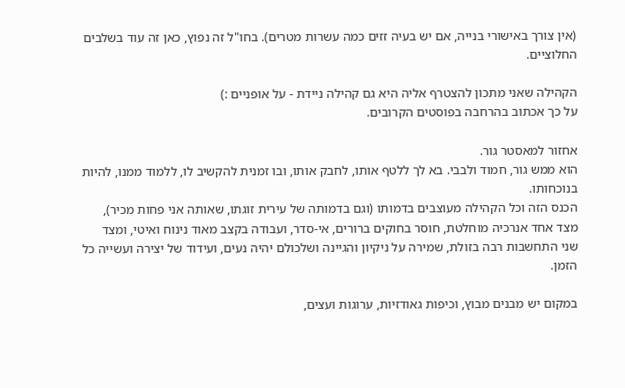(אין צורך באישורי בנייה, אם יש בעיה זזים כמה עשרות מטרים). בחו"ל זה נפוץ, כאן זה עוד בשלבים החלוציים.

הקהילה שאני מתכון להצטרף אליה היא גם קהילה ניידת - על אופניים :)
על כך אכתוב בהרחבה בפוסטים הקרובים.

אחזור למאסטר גור.
הוא ממש גור, חמוד ולבבי. בא לך ללטף אותו, לחבק אותו, ובו זמנית להקשיב לו, ללמוד ממנו, להיות בנוכחותו.
הכנס הזה וכל הקהילה מעוצבים בדמותו (וגם בדמותה של עירית זוגתו, שאותה אני פחות מכיר), מצד אחד אנרכיה מוחלטת, חוסר בחוקים ברורים, אי-סדר, ועבודה בקצב מאוד נינוח ואיטי, ומצד שני התחשבות רבה בזולת, שמירה על ניקיון והגיינה ושלכולם יהיה נעים, ועידוד של יצירה ועשייה כל הזמן.

במקום יש מבנים מבוץ, וכיפות גאודזיות, ערוגות ועצים,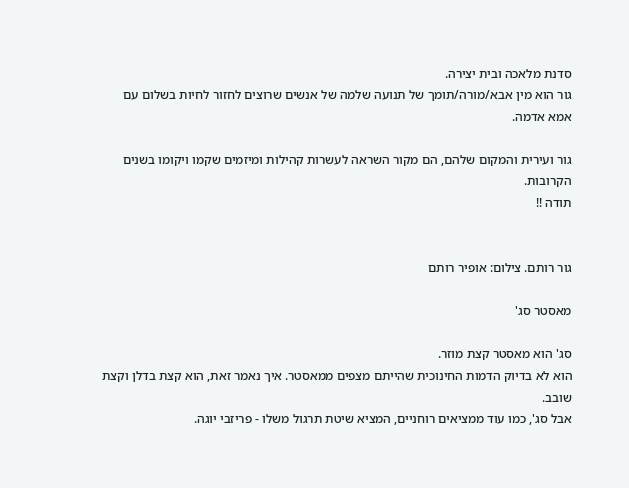סדנת מלאכה ובית יצירה.
גור הוא מין אבא/מורה/תומך של תנועה שלמה של אנשים שרוצים לחזור לחיות בשלום עם אמא אדמה.

גור ועירית והמקום שלהם, הם מקור השראה לעשרות קהילות ומיזמים שקמו ויקומו בשנים הקרובות.
תודה !!


גור רותם. צילום: אופיר רותם

מאסטר סג'

סג' הוא מאסטר קצת מוזר.
הוא לא בדיוק הדמות החינוכית שהייתם מצפים ממאסטר. איך נאמר זאת, הוא קצת בדלן וקצת שובב.
אבל סג', כמו עוד ממציאים רוחניים, המציא שיטת תרגול משלו - פריזבי יוגה.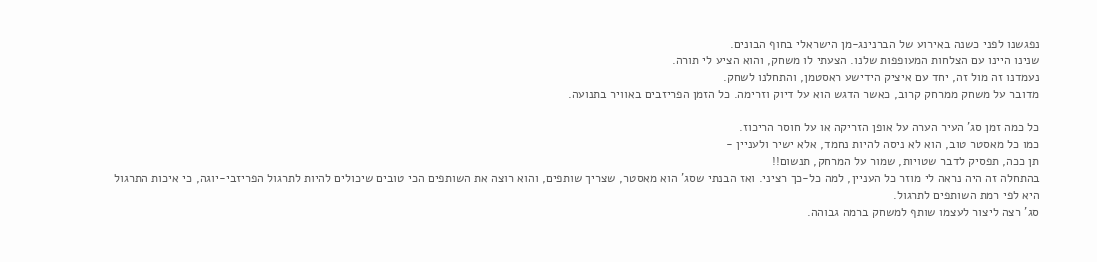נפגשנו לפני כשנה באירוע של הברנינג-מן הישראלי בחוף הבונים.
שנינו היינו עם הצלחות המעופפות שלנו. הצעתי לו משחק, והוא הציע לי תורה.
נעמדנו זה מול זה, יחד עם איציק הידישע ראסטמן, והתחלנו לשחק.
מדובר על משחק ממרחק קרוב, כאשר הדגש הוא על דיוק וזרימה. כל הזמן הפריזבים באוויר בתנועה.

כל כמה זמן סג' העיר הערה על אופן הזריקה או על חוסר הריכוז.
כמו כל מאסטר טוב, הוא לא ניסה להיות נחמד, אלא ישיר ולעניין -
תן ככה, תפסיק לדבר שטויות, שמור על המרחק, תנשום!!
בהתחלה זה היה נראה לי מוזר כל העניין, למה כל-כך רציני. ואז הבנתי שסג' הוא מאסטר, שצריך שותפים, והוא רוצה את השותפים הכי טובים שיכולים להיות לתרגול הפריזבי-יוגה, כי איכות התרגול היא לפי רמת השותפים לתרגול.
סג' רצה ליצור לעצמו שותף למשחק ברמה גבוהה.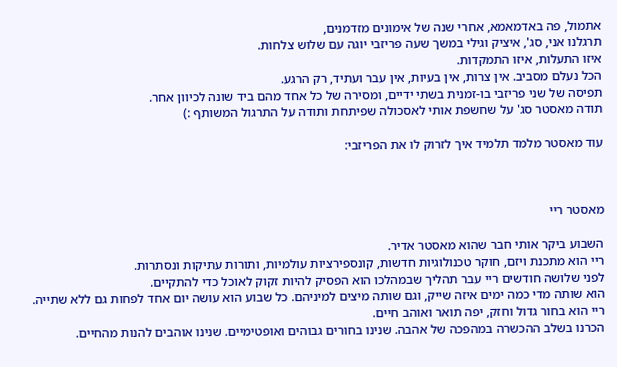אתמול, פה באדמאמא, אחרי שנה של אימונים מזדמנים,
תרגלנו אני, סג', איציק וגילי במשך שעה פריזבי יוגה עם שלוש צלחות.
איזו התעלות, איזו התמקדות.
הכל נעלם מסביב. אין צרות, אין בעיות, אין עבר ועתיד, רק הרגע.
תפיסה של שני פריזבי בו-זמנית בשתי ידיים, ומסירה של כל אחד מהם ביד שונה לכיוון אחר.
תודה מאסטר סג' על שחשפת אותי לאסכולה שפיתחת ותודה על התרגול המשותף :)

עוד מאסטר מלמד תלמיד איך לזרוק לו את הפריזבי:



מאסטר ריי

השבוע ביקר אותי חבר שהוא מאסטר אדיר.
ריי הוא מתכנת ויזם, חוקר טכנולוגיות חדשות, קונספירציות עולמיות, ותורות עתיקות ונסתרות.
לפני שלושה חודשים ריי עבר תהליך שבמהלכו הוא הפסיק להיות זקוק לאוכל כדי להתקיים.
הוא שותה מדי כמה ימים איזה שייק, וגם שותה מיצים למיניהם. כל שבוע הוא עושה יום אחד לפחות גם ללא שתייה.
ריי הוא בחור גדול וחזק, יפה תואר ואוהב חיים.
הכרנו בשלב ההכשרה במהפכה של אהבה. שנינו בחורים גבוהים ואופטימיים. שנינו אוהבים להנות מהחיים.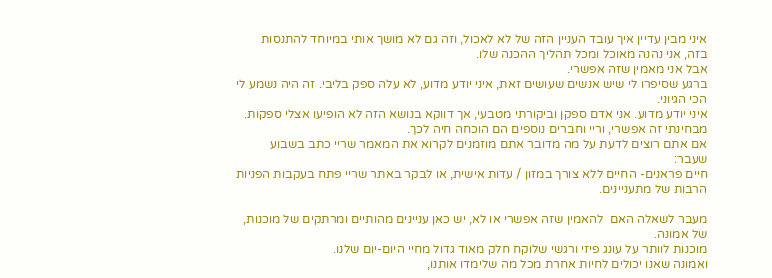איני מבין עדיין איך עובד העניין הזה של לא לאכול, וזה גם לא מושך אותי במיוחד להתנסות בזה, אני נהנה מאוכל ומכל תהליך ההכנה שלו.
אבל אני מאמין שזה אפשרי.
ברגע שסיפרו לי שיש אנשים שעושים זאת, איני יודע מדוע, לא עלה ספק בליבי. זה היה נשמע לי הכי הגיוני.
איני יודע מדוע. אני אדם ספקן וביקורתי מטבעי, אך דווקא בנושא הזה לא הופיעו אצלי ספקות. מבחינתי זה אפשרי, וריי וחברים נוספים הם הוכחה חיה לכך.
אם אתם רוצים לדעת על מה מדובר אתם מוזמנים לקרוא את המאמר שריי כתב בשבוע שעבר:
חיים פראנים- החיים ללא צורך במזון / עדות אישית, או לבקר באתר שריי פתח בעקבות הפניות הרבות של מתעניינים.

מעבר לשאלה האם  להאמין שזה אפשרי או לא, יש כאן עניינים מהותיים ומרתקים של מוכנות, של אמונה.
מוכנות לוותר על עונג פיזי ורגשי שלוקח חלק מאוד גדול מחיי היום-יום שלנו.
ואמונה שאנו יכולים לחיות אחרת מכל מה שלימדו אותנו,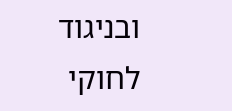ובניגוד לחוקי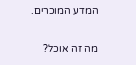המדע המוכרים.

מה זה אוכל?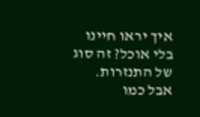איך יראו חיינו בלי אוכל? זה סוג של התנזרות.
אבל כמו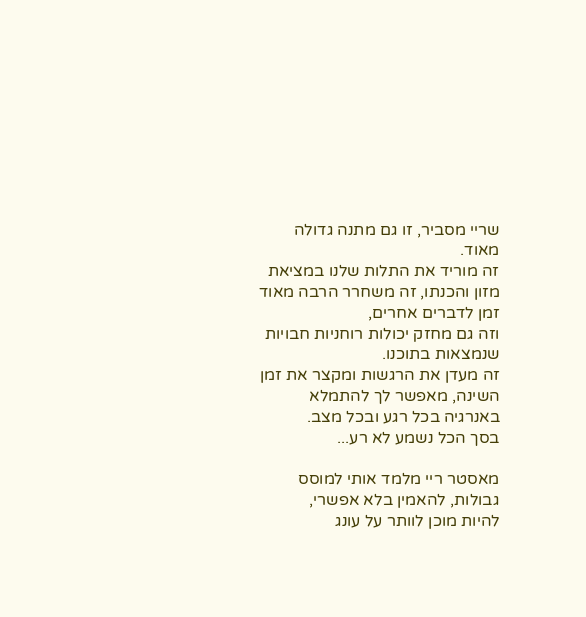שריי מסביר, זו גם מתנה גדולה מאוד.
זה מוריד את התלות שלנו במציאת מזון והכנתו, זה משחרר הרבה מאוד זמן לדברים אחרים,
וזה גם מחזק יכולות רוחניות חבויות שנמצאות בתוכנו.
זה מעדן את הרגשות ומקצר את זמן השינה, מאפשר לך להתמלא באנרגיה בכל רגע ובכל מצב.
בסך הכל נשמע לא רע...

מאסטר ריי מלמד אותי למוסס גבולות, להאמין בלא אפשרי,
להיות מוכן לוותר על עונג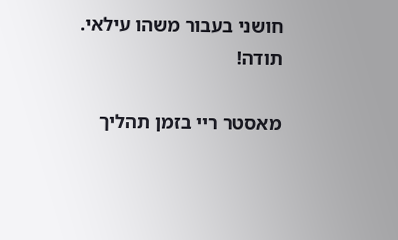חושני בעבור משהו עילאי.
תודה!

מאסטר ריי בזמן תהליך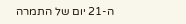ה-21 יום של התמרה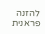להזנה פראנית